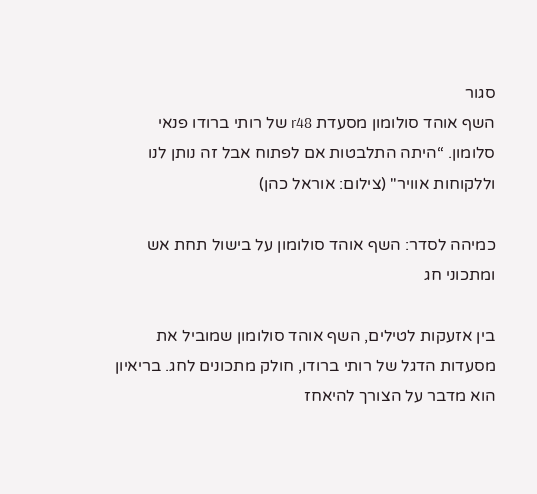סגור
השף אוהד סולומון מסעדת r48 של רותי ברודו פנאי
סלומון. “היתה התלבטות אם לפתוח אבל זה נותן לנו וללקוחות אוויר" (צילום: אוראל כהן)

כמיהה לסדר: השף אוהד סולומון על בישול תחת אש ומתכוני חג

בין אזעקות לטילים, השף אוהד סולומון שמוביל את מסעדות הדגל של רותי ברודו, חולק מתכונים לחג. בריאיון הוא מדבר על הצורך להיאחז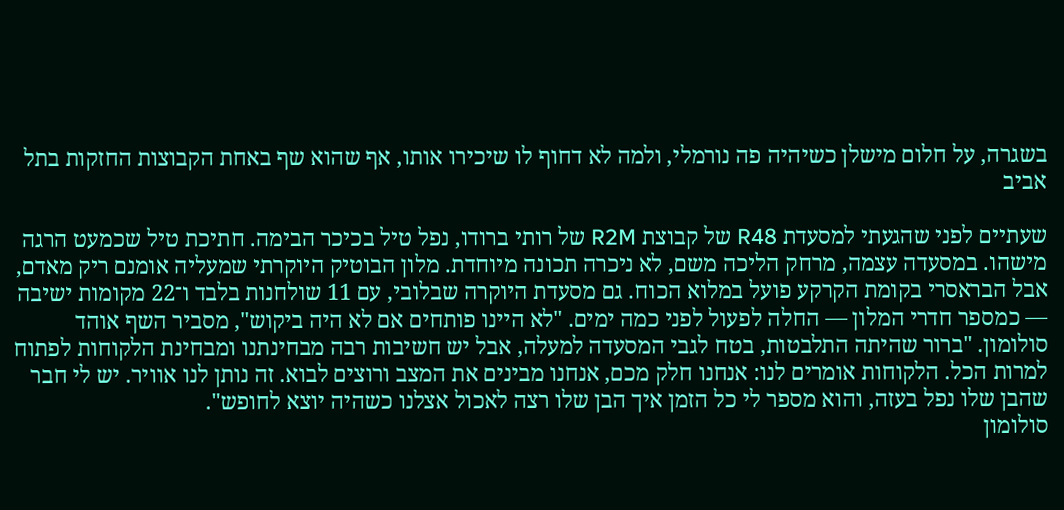בשגרה, על חלום מישלן כשיהיה פה נורמלי, ולמה לא דחוף לו שיכירו אותו, אף שהוא שף באחת הקבוצות החזקות בתל אביב

שעתיים לפני שהגעתי למסעדת R48 של קבוצת R2M של רותי ברודו, נפל טיל בכיכר הבימה. חתיכת טיל שכמעט הרגה מישהו. במסעדה עצמה, מרחק הליכה משם, לא ניכרה תכונה מיוחדת. מלון הבוטיק היוקרתי שמעליה אומנם ריק מאדם, אבל הבראסרי בקומת הקרקע פועל במלוא הכוח. גם מסעדת היוקרה שבלובי, עם 11 שולחנות בלבד ו־22 מקומות ישיבה — כמספר חדרי המלון — החלה לפעול לפני כמה ימים. "לא היינו פותחים אם לא היה ביקוש", מסביר השף אוהד סולומון. "ברור שהיתה התלבטות, בטח לגבי המסעדה למעלה, אבל יש חשיבות רבה מבחינתנו ומבחינת הלקוחות לפתוח למרות הכל. הלקוחות אומרים לנו: אנחנו חלק מכם, אנחנו מבינים את המצב ורוצים לבוא. זה נותן לנו אוויר. יש לי חבר שהבן שלו נפל בעזה, והוא מספר לי כל הזמן איך הבן שלו רצה לאכול אצלנו כשהיה יוצא לחופש".
סולומון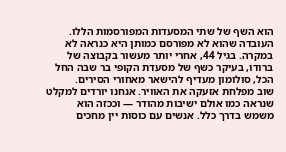הוא השף של שתי המסעדות המפורסמות הללו. העובדה שהוא לא מפורסם כמותן היא כנראה לא במקרה. בגיל 44, אחרי יותר מעשור בקבוצה של ברודו, בעיקר כשף של מסעדת הקופי בר שבה החל הכל, סולומון מעדיף להישאר מאחורי הסירים.
שוב מפלחת אזעקה את האוויר. אנחנו יורדים למקלט שנראה כמו אולם ישיבות מהודר — וככזה הוא משמש בדרך כלל. אנשים עם כוסות יין מחכים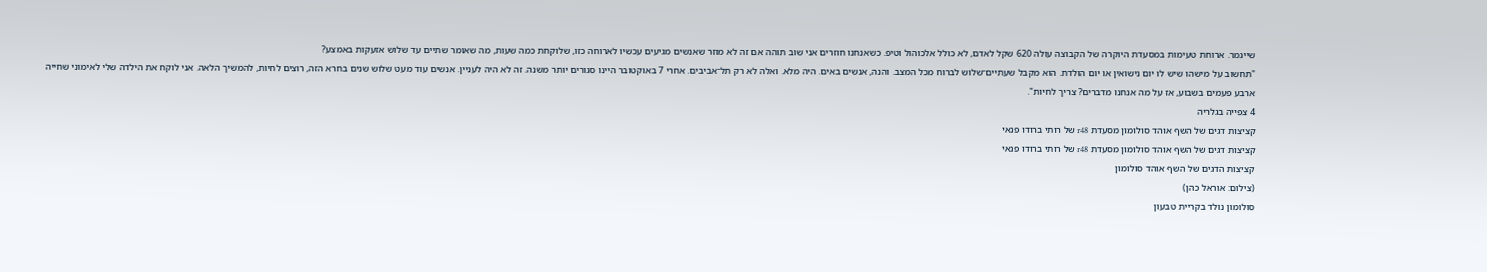שייגמר. ארוחת טעימות במסעדת היוקרה של הקבוצה עולה 620 שקל לאדם, לא כולל אלכוהול וטיפ. כשאנחנו חוזרים אני שוב תוהה אם זה לא מוזר שאנשים מגיעים עכשיו לארוחה כזו, שלוקחת כמה שעות, מה שאומר שתיים עד שלוש אזעקות באמצע?
"תחשוב על מישהו שיש לו יום נישואין או יום הולדת. הוא מקבל שעתיים־שלוש לברוח מכל המצב. והנה, אנשים באים. היה מלא. ואלה לא רק תל־אביבים. אחרי 7 באוקטובר היינו סגורים יותר משנה. זה לא היה לעניין. אנשים עוד מעט שלוש שנים בחרא הזה, רוצים לחיות, להמשיך הלאה. אני לוקח את הילדה שלי לאימוני שחייה ארבע פעמים בשבוע, אז על מה אנחנו מדברים? צריך לחיות".
4 צפייה בגלריה
קציצות דגים של השף אוהד סולומון מסעדת r48 של רותי ברודו פנאי
קציצות דגים של השף אוהד סולומון מסעדת r48 של רותי ברודו פנאי
קציצות הדגים של השף אוהד סולומון
(צילום: אוראל כהן)
סולומון נולד בקריית טבעון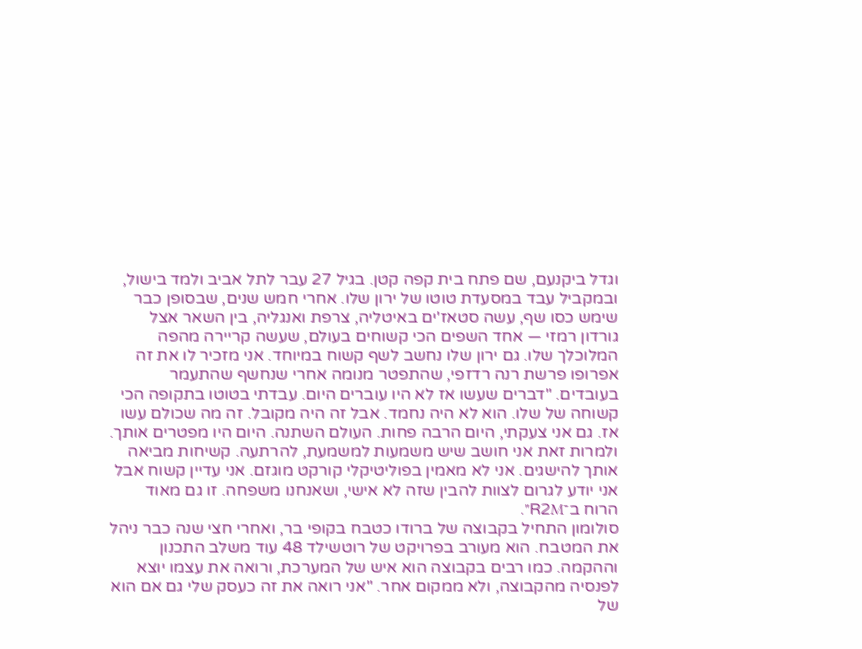וגדל ביקנעם, שם פתח בית קפה קטן. בגיל 27 עבר לתל אביב ולמד בישול, ובמקביל עבד במסעדת טוטו של ירון שלו. אחרי חמש שנים, שבסופן כבר שימש כסו שף, עשה סטאז'ים באיטליה, צרפת ואנגליה, בין השאר אצל גורדון רמזי — אחד השפים הכי קשוחים בעולם, שעשה קריירה מהפה המלוכלך שלו. גם ירון שלו נחשב לשף קשוח במיוחד. אני מזכיר לו את זה אפרופו פרשת רנה רדזפי, שהתפטר מנומה אחרי שנחשף שהתעמר בעובדים. "דברים שעשו אז לא היו עוברים היום. עבדתי בטוטו בתקופה הכי קשוחה של שלו. הוא לא היה נחמד. אבל זה היה מקובל. זה מה שכולם עשו אז. גם אני צעקתי, היום הרבה פחות. העולם השתנה. היום היו מפטרים אותך. ולמרות זאת אני חושב שיש משמעות למשמעת, להרתעה. קשיחות מביאה אותך להישגים. אני לא מאמין בפוליטיקלי קורקט מוגזם. אני עדיין קשוח אבל אני יודע לגרום לצוות להבין שזה לא אישי, ושאנחנו משפחה. זו גם מאוד הרוח ב־R2M".
סולומון התחיל בקבוצה של ברודו כטבח בקופי בר, ואחרי חצי שנה כבר ניהל את המטבח. הוא מעורב בפרויקט של רוטשילד 48 עוד משלב התכנון וההקמה. כמו רבים בקבוצה הוא איש של המערכת, ורואה את עצמו יוצא לפנסיה מהקבוצה, ולא ממקום אחר. "אני רואה את זה כעסק שלי גם אם הוא של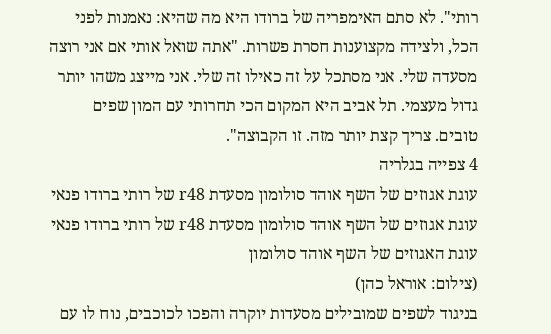רותי". לא סתם האימפריה של ברודו היא מה שהיא: נאמנות לפני הכל, ולצידה מקצוענות חסרת פשרות. "אתה שואל אותי אם אני רוצה מסעדה שלי. אני מסתכל על זה כאילו זה שלי. אני מייצג משהו יותר גדול מעצמי. תל אביב היא המקום הכי תחרותי עם המון שפים טובים. צריך קצת יותר מזה. זו הקבוצה".
4 צפייה בגלריה
עוגת אגוזים של השף אוהד סולומון מסעדת r48 של רותי ברודו פנאי
עוגת אגוזים של השף אוהד סולומון מסעדת r48 של רותי ברודו פנאי
עוגת האגוזים של השף אוהד סולומון
(צילום: אוראל כהן)
בניגוד לשפים שמובילים מסעדות יוקרה והפכו לכוכבים, נוח לו עם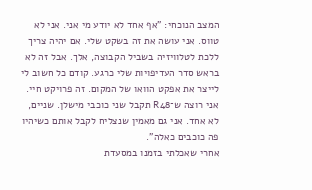המצב הנוכחי: "אף אחד לא יודע מי אני. אני לא טווס. אני עושה את זה בשקט שלי. אם יהיה צריך ללכת לטלוויזיה בשביל הקבוצה, אלך. אבל זה לא בראש סדר העדיפויות שלי כרגע. קודם כל חשוב לי לייצר את אפקט הוואו של המקום. זה פרויקט חיי. אני רוצה ש־R48 תקבל שני כוכבי מישלן. שניים, לא אחד. אני גם מאמין שנצליח לקבל אותם כשיהיו פה כוכבים כאלה".
אחרי שאכלתי בזמנו במסעדת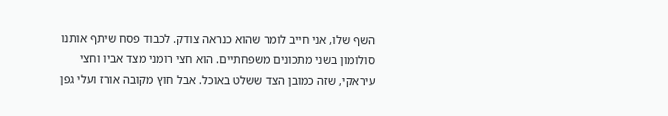השף שלו, אני חייב לומר שהוא כנראה צודק. לכבוד פסח שיתף אותנו סולומון בשני מתכונים משפחתיים. הוא חצי רומני מצד אביו וחצי עיראקי, שזה כמובן הצד ששלט באוכל. אבל חוץ מקובה אורז ועלי גפן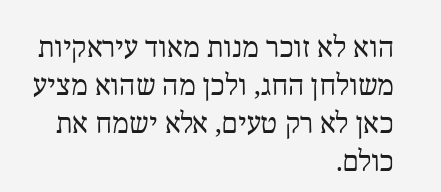הוא לא זוכר מנות מאוד עיראקיות משולחן החג, ולכן מה שהוא מציע כאן לא רק טעים, אלא ישמח את כולם.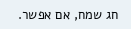חג שמח, אם אפשר.